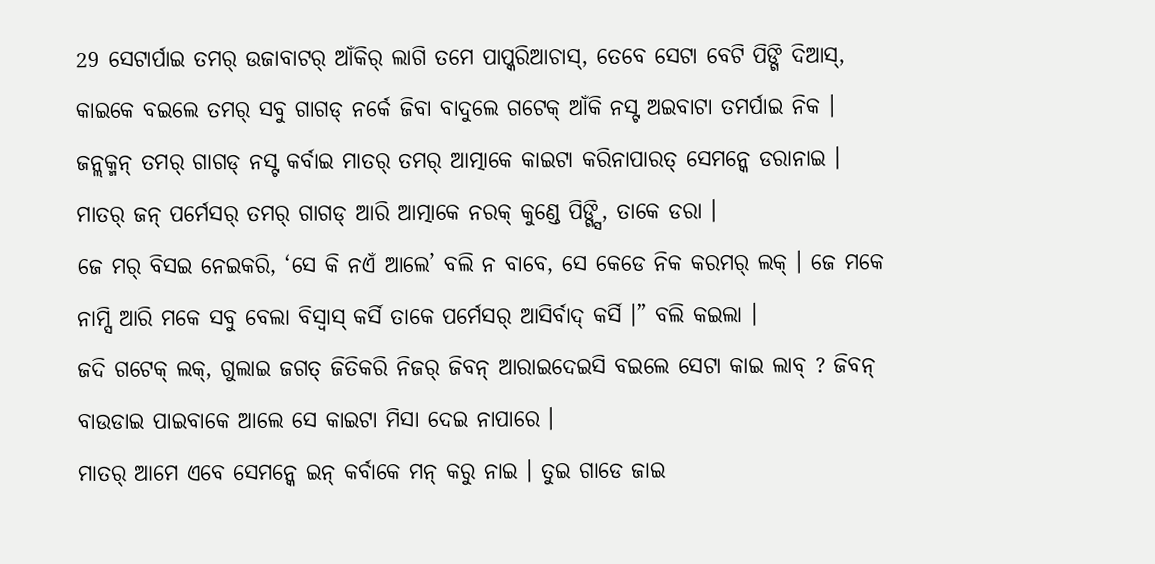29 ସେଟାର୍ପାଇ ତମର୍ ଉଜାବାଟର୍ ଆଁକିର୍ ଲାଗି ତମେ ପାପ୍କରିଆଚାସ୍, ତେବେ ସେଟା ବେଟି ପିଙ୍ଗି ଦିଆସ୍, କାଇକେ ବଇଲେ ତମର୍ ସବୁ ଗାଗଡ୍ ନର୍କେ ଜିବା ବାଦୁଲେ ଗଟେକ୍ ଆଁକି ନସ୍ଟ ଅଇବାଟା ତମର୍ପାଇ ନିକ ।
ଜନ୍ଲକ୍ମନ୍ ତମର୍ ଗାଗଡ୍ ନସ୍ଟ କର୍ବାଇ ମାତର୍ ତମର୍ ଆତ୍ମାକେ କାଇଟା କରିନାପାରତ୍ ସେମନ୍କେ ଡରାନାଇ । ମାତର୍ ଜନ୍ ପର୍ମେସର୍ ତମର୍ ଗାଗଡ୍ ଆରି ଆତ୍ମାକେ ନରକ୍ କୁଣ୍ଡେ ପିଙ୍ଗ୍ସି, ତାକେ ଡରା ।
ଜେ ମର୍ ବିସଇ ନେଇକରି, ‘ସେ କି ନଏଁ ଆଲେ’ ବଲି ନ ବାବେ, ସେ କେଡେ ନିକ କରମର୍ ଲକ୍ । ଜେ ମକେ ନାମ୍ସି ଆରି ମକେ ସବୁ ବେଲା ବିସ୍ବାସ୍ କର୍ସି ତାକେ ପର୍ମେସର୍ ଆସିର୍ବାଦ୍ କର୍ସି ।” ବଲି କଇଲା ।
ଜଦି ଗଟେକ୍ ଲକ୍, ଗୁଲାଇ ଜଗତ୍ ଜିତିକରି ନିଜର୍ ଜିବନ୍ ଆରାଇଦେଇସି ବଇଲେ ସେଟା କାଇ ଲାବ୍ ? ଜିବନ୍ ବାଉଡାଇ ପାଇବାକେ ଆଲେ ସେ କାଇଟା ମିସା ଦେଇ ନାପାରେ ।
ମାତର୍ ଆମେ ଏବେ ସେମନ୍କେ ଇନ୍ କର୍ବାକେ ମନ୍ କରୁ ନାଇ । ତୁଇ ଗାଡେ ଜାଇ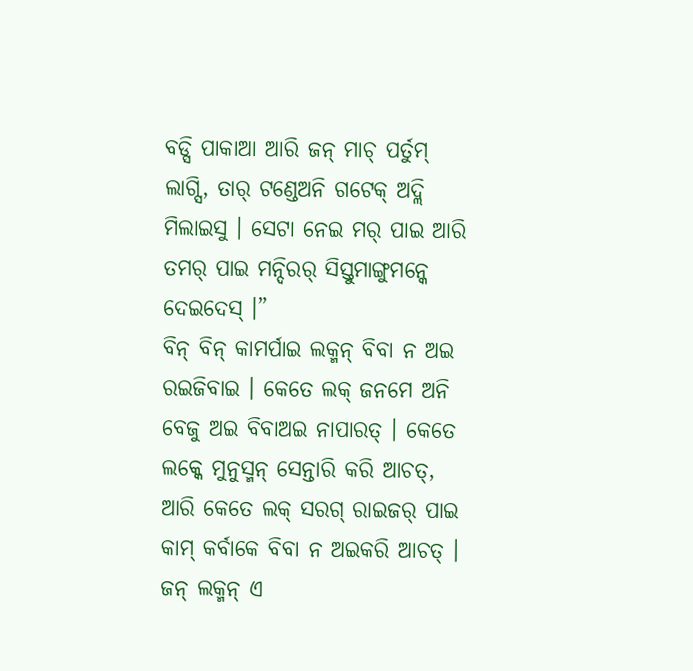ବଡ୍ସି ପାକାଆ ଆରି ଜନ୍ ମାଚ୍ ପର୍ତୁମ୍ ଲାଗ୍ସି, ତାର୍ ଟଣ୍ଡେଅନି ଗଟେକ୍ ଅଦ୍ଲି ମିଲାଇସୁ । ସେଟା ନେଇ ମର୍ ପାଇ ଆରି ତମର୍ ପାଇ ମନ୍ଦିରର୍ ସିସ୍ତୁମାଙ୍ଗୁମନ୍କେ ଦେଇଦେସ୍ ।”
ବିନ୍ ବିନ୍ କାମର୍ପାଇ ଲକ୍ମନ୍ ବିବା ନ ଅଇ ରଇଜିବାଇ । କେତେ ଲକ୍ ଜନମେ ଅନି ବେଜୁ ଅଇ ବିବାଅଇ ନାପାରତ୍ । କେତେ ଲକ୍କେ ମୁନୁସ୍ମନ୍ ସେନ୍ତାରି କରି ଆଚତ୍, ଆରି କେତେ ଲକ୍ ସରଗ୍ ରାଇଜର୍ ପାଇ କାମ୍ କର୍ବାକେ ବିବା ନ ଅଇକରି ଆଚତ୍ । ଜନ୍ ଲକ୍ମନ୍ ଏ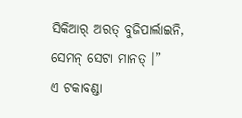ସିକିଆର୍ ଅରତ୍ ବୁଜିପାର୍ଲାଇନି, ସେମନ୍ ସେଟା ମାନତ୍ ।”
ଏ ଟକାବଣ୍ଡା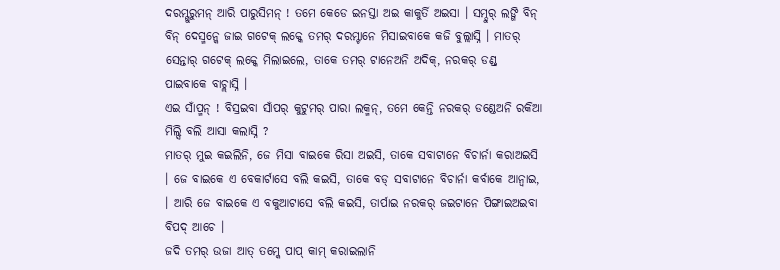ଦରମ୍ଗୁରୁମନ୍ ଆରି ପାରୁସିମନ୍ ! ତମେ କେଡେ ଇନସ୍ତା ଅଇ କାକୁର୍ତି ଅଇସା । ସମ୍ଦୁର୍ ଲଙ୍ଗି ବିନ୍ ବିନ୍ ଦେସ୍ମନ୍କେ ଜାଇ ଗଟେକ୍ ଲକ୍କେ ତମର୍ ଦରମ୍ଟାନେ ମିସାଇବାକେ କଜି ବୁଲ୍ଲାସ୍ନି । ମାତର୍ ସେନ୍ତାର୍ ଗଟେକ୍ ଲକ୍କେ ମିଲାଇଲେ, ତାକେ ତମର୍ ଟାନେଅନି ଅଦିକ୍, ନରକର୍ ଡଣ୍ଡ୍ ପାଇବାକେ ବାଚ୍ଲାସ୍ନି ।
ଏଇ ସାଁପ୍ମନ୍ ! ବିସ୍ରଇବା ସାଁପର୍ କୁଟୁମର୍ ପାରା ଲକ୍ମନ୍, ତମେ କେନ୍ତି ନରକର୍ ଡଣ୍ଡେଅନି ରକିଆ ମିଲ୍ସି ବଲି ଆସା କଲାସ୍ନି ?
ମାତର୍ ମୁଇ କଇଲିନି, ଜେ ମିସା ବାଇକେ ରିସା ଅଇସି, ତାକେ ସବାଟାନେ ବିଚାର୍ନା କରାଅଇସି । ଜେ ବାଇକେ ଏ ବେକାର୍ଟାସେ ବଲି କଇସି, ତାକେ ବଡ୍ ସବାଟାନେ ବିଚାର୍ନା କର୍ବାକେ ଆନ୍ବାଇ, । ଆରି ଜେ ବାଇକେ ଏ ବକୁଆଟାସେ ବଲି କଇସି, ତାର୍ପାଇ ନରକର୍ ଜଇଟାନେ ପିଙ୍ଗାଇଅଇବା ବିପଦ୍ ଆଚେ ।
ଜଦି ତମର୍ ଉଜା ଆତ୍ ତମ୍କେ ପାପ୍ କାମ୍ କରାଇଲାନି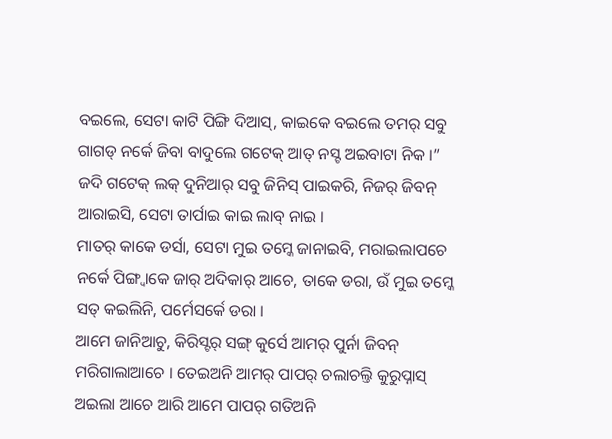ବଇଲେ, ସେଟା କାଟି ପିଙ୍ଗି ଦିଆସ୍, କାଇକେ ବଇଲେ ତମର୍ ସବୁ ଗାଗଡ୍ ନର୍କେ ଜିବା ବାଦୁଲେ ଗଟେକ୍ ଆତ୍ ନସ୍ଟ ଅଇବାଟା ନିକ ।”
ଜଦି ଗଟେକ୍ ଲକ୍ ଦୁନିଆର୍ ସବୁ ଜିନିସ୍ ପାଇକରି, ନିଜର୍ ଜିବନ୍ ଆରାଇସି, ସେଟା ତାର୍ପାଇ କାଇ ଲାବ୍ ନାଇ ।
ମାତର୍ କାକେ ଡର୍ସା, ସେଟା ମୁଇ ତମ୍କେ ଜାନାଇବି, ମରାଇଲାପଚେ ନର୍କେ ପିଙ୍ଗ୍ବାକେ ଜାର୍ ଅଦିକାର୍ ଆଚେ, ତାକେ ଡରା, ଉଁ ମୁଇ ତମ୍କେ ସତ୍ କଇଲିନି, ପର୍ମେସର୍କେ ଡରା ।
ଆମେ ଜାନିଆଚୁ, କିରିସ୍ଟର୍ ସଙ୍ଗ୍ କୁର୍ସେ ଆମର୍ ପୁର୍ନା ଜିବନ୍ ମରିଗାଲାଆଚେ । ତେଇଅନି ଆମର୍ ପାପର୍ ଚଲାଚଲ୍ତି କୁରୁପ୍ନାସ୍ ଅଇଲା ଆଚେ ଆରି ଆମେ ପାପର୍ ଗତିଅନି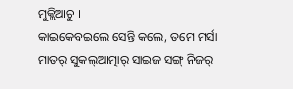ମୁକ୍ଲିଆଚୁ ।
କାଇକେବଇଲେ ସେନ୍ତି କଲେ, ତମେ ମର୍ସା ମାତର୍ ସୁକଲ୍ଆତ୍ମାର୍ ସାଇଜ ସଙ୍ଗ୍ ନିଜର୍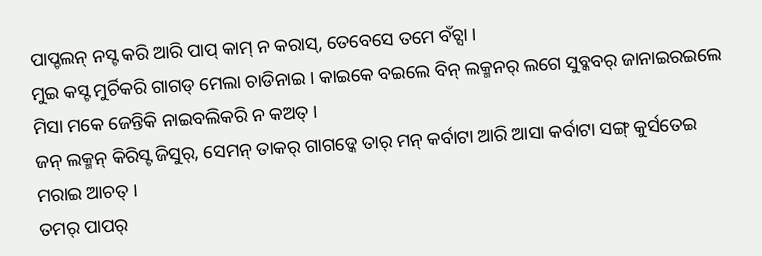ପାପ୍ଚଲନ୍ ନସ୍ଟ କରି ଆରି ପାପ୍ କାମ୍ ନ କରାସ୍, ତେବେସେ ତମେ ବଁଚ୍ସା ।
ମୁଇ କସ୍ଟ ମୁର୍ଚିକରି ଗାଗଡ୍ ମେଲା ଚାଡିନାଇ । କାଇକେ ବଇଲେ ବିନ୍ ଲକ୍ମନର୍ ଲଗେ ସୁବ୍କବର୍ ଜାନାଇରଇଲେ ମିସା ମକେ ଜେନ୍ତିକି ନାଇବଲିକରି ନ କଅତ୍ ।
ଜନ୍ ଲକ୍ମନ୍ କିରିସ୍ଟ ଜିସୁର୍, ସେମନ୍ ତାକର୍ ଗାଗଡ୍କେ ତାର୍ ମନ୍ କର୍ବାଟା ଆରି ଆସା କର୍ବାଟା ସଙ୍ଗ୍ କୁର୍ସତେଇ ମରାଇ ଆଚତ୍ ।
ତମର୍ ପାପର୍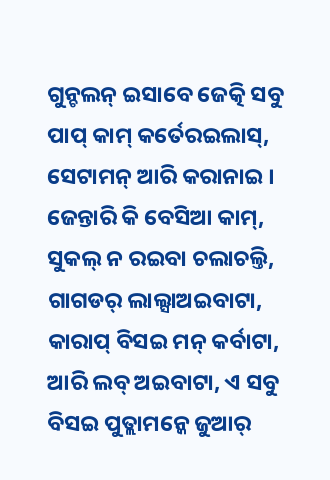ଗୁନ୍ଚଲନ୍ ଇସାବେ ଜେତ୍କି ସବୁ ପାପ୍ କାମ୍ କର୍ତେରଇଲାସ୍, ସେଟାମନ୍ ଆରି କରାନାଇ । ଜେନ୍ତାରି କି ବେସିଆ କାମ୍, ସୁକଲ୍ ନ ରଇବା ଚଲାଚଲ୍ତି, ଗାଗଡର୍ ଲାଲ୍ସାଅଇବାଟା, କାରାପ୍ ବିସଇ ମନ୍ କର୍ବାଟା, ଆରି ଲବ୍ ଅଇବାଟା, ଏ ସବୁ ବିସଇ ପୁତ୍ଲାମନ୍କେ ଜୁଆର୍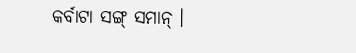କର୍ବାଟା ସଙ୍ଗ୍ ସମାନ୍ ।